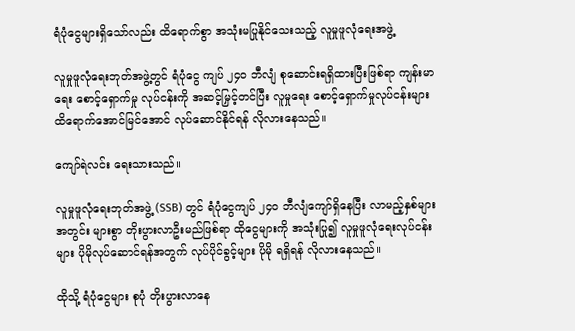ရံပုံငွေများရှိသော်လည်း ထိရောက်စွာ အသုံးမပြုနိုင်သေးသည့် လူမှုဖူလုံရေးအဖွဲ့

လူမှုဖူလုံရေးဘုတ်အဖွဲ့တွင် ရံပုံငွေ ကျပ် ၂၄၀ ဘီလျံ စုဆောင်းရရှိထားပြီးဖြစ်ရာ ကျန်းမာရေး စောင့်ရှောက်မှု လုပ်ငန်းကို အဆင့်မြှင့်တင်ပြီး လူမှုရေး စောင့်ရှောက်မှုလုပ်ငန်းများ ထိရောက်အောင်မြင်အောင် လုပ်ဆောင်နိုင်ရန် လိုလားနေသည်။

ကျော်ရဲလင်း ရေးသားသည်။

လူမှုဖူလုံရေးဘုတ်အဖွဲ့ (SSB) တွင် ရံပုံငွေကျပ် ၂၄၀ ဘီလျံကျော်ရှိနေပြီး လာမည့်နှစ်များအတွင်း များစွာ တိုးပွားလာဦးမည်ဖြစ်ရာ ထိုငွေများကို အသုံးပြု၍ လူမှုဖူလုံရေးလုပ်ငန်းများ ပိုမိုလုပ်ဆောင်ရန်အတွက် လုပ်ပိုင်ခွင့်များ ပိုမို ရရှိရန် လိုလားနေသည်။

ထိုသို့ ရံပုံငွေများ စုပုံ တိုးပွားလာနေ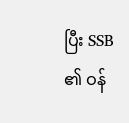ပြီး SSB ၏ ဝန်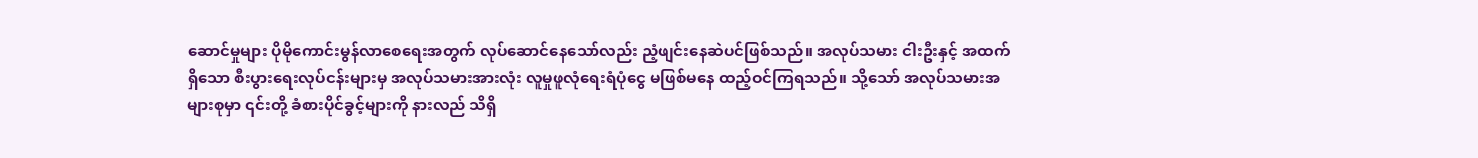ဆောင်မှုများ ပိုမိုကောင်းမွန်လာစေရေးအတွက် လုပ်ဆောင်နေသော်လည်း ညံ့ဖျင်းနေဆဲပင်ဖြစ်သည်။ အလုပ်သမား ငါးဦးနှင့် အထက်ရှိသော စီးပွားရေးလုပ်ငန်းများမှ အလုပ်သမားအားလုံး လူမှုဖူလုံရေးရံပုံငွေ မဖြစ်မနေ ထည့်ဝင်ကြရသည်။ သို့သော် အလုပ်သမားအများစုမှာ ၎င်းတို့ ခံစားပိုင်ခွင့်များကို နားလည် သိရှိ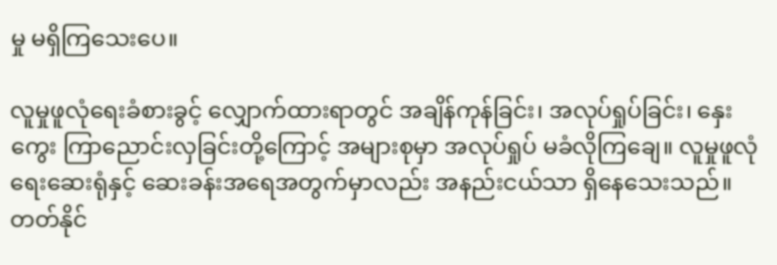မှု မရှိကြသေးပေ။

လူမှုဖူလုံရေးခံစားခွင့် လျှောက်ထားရာတွင် အချိန်ကုန်ခြင်း၊ အလုပ်ရှုပ်ခြင်း၊ နှေးကွေး ကြာညောင်းလှခြင်းတို့ကြောင့် အများစုမှာ အလုပ်ရှုပ် မခံလိုကြချေ။ လူမှုဖူလုံရေးဆေးရုံနှင့် ဆေးခန်းအရေအတွက်မှာလည်း အနည်းငယ်သာ ရှိနေသေးသည်။ တတ်နိုင်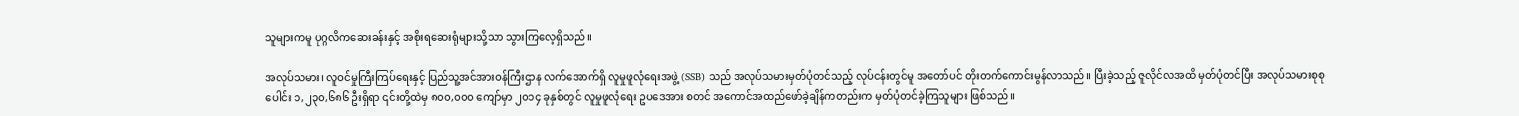သူများကမူ ပုဂ္ဂလိကဆေးခန်းနှင့် အစိုးရဆေးရုံများသို့သာ သွားကြလေ့ရှိသည်။

အလုပ်သမား၊ လူဝင်မှုကြီးကြပ်ရေးနှင့် ပြည်သူ့အင်အားဝန်ကြီးဌာန လက်အောက်ရှိ လူမှုဖူလုံရေးအဖွဲ့ (SSB) သည် အလုပ်သမားမှတ်ပုံတင်သည့် လုပ်ငန်းတွင်မူ အတော်ပင် တိုးတက်ကောင်းမွန်လာသည်။ ပြီးခဲ့သည့် ဇူလိုင်လအထိ မှတ်ပုံတင်ပြီး အလုပ်သမားစုစုပေါင်း ၁,၂၃၀,၆၈၆ ဦးရှိရာ ၎င်းတို့ထဲမှ ၈၀၀,၀၀၀ ကျော်မှာ ၂၀၁၄ ခုနှစ်တွင် လူမှုဖူလုံရေး ဥပဒေအား စတင် အကောင်အထည်ဖော်ခဲ့ချိန်ကတည်းက မှတ်ပုံတင်ခဲ့ကြသူများ ဖြစ်သည်။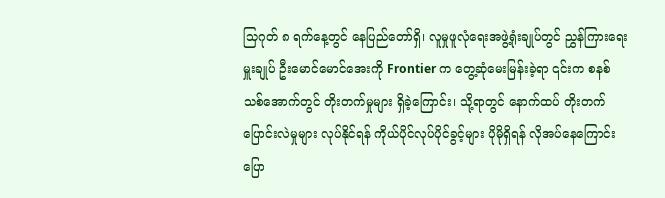သြဂုတ် ၈ ရက်နေ့တွင် နေပြည်တော်ရှိ၊ လူမှုဖူလုံရေးအဖွဲ့ရုံးချုပ်တွင် ညွှန်ကြားရေးမှူးချုပ် ဦးမောင်မောင်အေးကို Frontier က တွေ့ဆုံမေးမြန်းခဲ့ရာ ၎င်းက စနစ်သစ်အောက်တွင် တိုးတက်မှုများ ရှိခဲ့ကြောင်း၊ သို့ရာတွင် နောက်ထပ် တိုးတက်ပြောင်းလဲမှုများ လုပ်နိုင်ရန် ကိုယ်ပိုင်လုပ်ပိုင်ခွင့်များ ပိုမိုရှိရန် လိုအပ်နေကြောင်း ပြော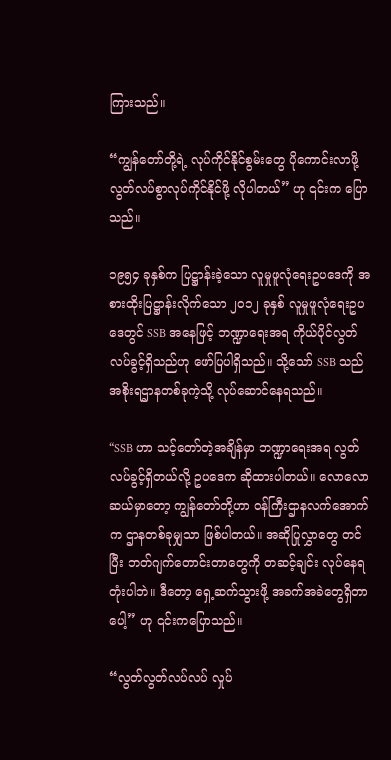ကြားသည်။

“ကျွန်တော်တို့ရဲ့ လုပ်ကိုင်နိုင်စွမ်းတွေ ပိုကောင်းလာဖို့ လွတ်လပ်စွာလုပ်ကိုင်နိုင်ဖို့ လိုပါတယ်” ဟု ၎င်းက ပြောသည်။

၁၉၅၄ ခုနှစ်က ပြဋ္ဌာန်းခဲ့သော လူမှုဖူလုံရေးဥပဒေကို အစားထိုးပြဋ္ဌာန်းလိုက်သော ၂၀၁၂ ခုနှစ် လူမှုဖူလုံရေးဥပဒေတွင် SSB အနေဖြင့် ဘဏ္ဍာရေးအရ ကိုယ်ပိုင်လွတ်လပ်ခွင့်ရှိသည်ဟု ဖော်ပြပါရှိသည်။ သို့သော် SSB သည် အစိုးရဌာနတစ်ခုကဲ့သို့ လုပ်ဆောင်နေရသည်။

“SSB ဟာ သင့်တော်တဲ့အချိန်မှာ ဘဏ္ဍာရေးအရ လွတ်လပ်ခွင့်ရှိတယ်လို့ ဥပဒေက ဆိုထားပါတယ်။ လောလောဆယ်မှာတော့ ကျွန်တော်တို့ဟာ ဝန်ကြီးဌာနလက်အောက်က ဌာနတစ်ခုမျှသာ ဖြစ်ပါတယ်။ အဆိုပြုလွှာတွေ တင်ပြီး ဘတ်ဂျက်တောင်းတာတွေကို တဆင့်ချင်း လုပ်နေရတုံးပါဘဲ။ ဒီတော့ ရှေ့ဆက်သွားဖို့ အခက်အခဲတွေရှိတာပေါ့” ဟု ၎င်းကပြောသည်။

“လွတ်လွတ်လပ်လပ် လှုပ်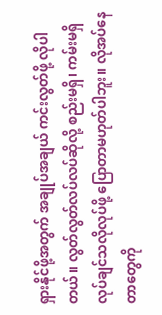ရှားနိုင်ဖို့အတွက် အချုပ်အချယ် ကင်းလွတ်ဖို့ လိုပါတယ်။ လွတ်လွတ်လပ်လပ်ဆိုလို့ စည်းမရှိ၊ ကမ်းမရှိ လုပ်ချင်သလိုလုပ်ဖို့ ပြောတာမဟုတ်ပါဘူး။ လိုအပ်နေတာတွေကို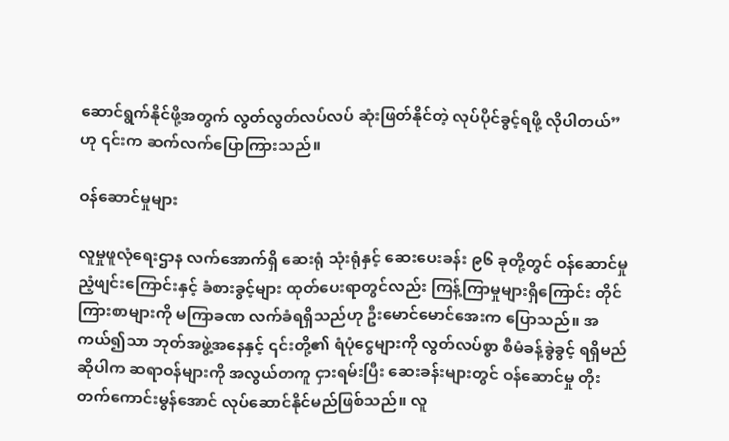ဆောင်ရွက်နိုင်ဖို့အတွက် လွတ်လွတ်လပ်လပ် ဆုံးဖြတ်နိုင်တဲ့ လုပ်ပိုင်ခွင့်ရဖို့ လိုပါတယ်” ဟု ၎င်းက ဆက်လက်ပြောကြားသည်။

ဝန်ဆောင်မှုများ

လူမှုဖူလုံရေးဌာန လက်အောက်ရှိ ဆေးရုံ သုံးရုံနှင့် ဆေးပေးခန်း ၉၆ ခုတို့တွင် ဝန်ဆောင်မှုညံ့ဖျင်းကြောင်းနှင့် ခံစားခွင့်များ ထုတ်ပေးရာတွင်လည်း ကြန့်ကြာမှုများရှိကြောင်း တိုင်ကြားစာများကို မကြာခဏ လက်ခံရရှိသည်ဟု ဦးမောင်မောင်အေးက ပြောသည်။ အကယ်၍သာ ဘုတ်အဖွဲ့အနေနှင့် ၎င်းတို့၏ ရံပုံငွေများကို လွတ်လပ်စွာ စီမံခန့်ခွဲခွင့် ရရှိမည်ဆိုပါက ဆရာဝန်များကို အလွယ်တကူ ငှားရမ်းပြီး ဆေးခန်းများတွင် ဝန်ဆောင်မှု တိုးတက်ကောင်းမွန်အောင် လုပ်ဆောင်နိုင်မည်ဖြစ်သည်။ လူ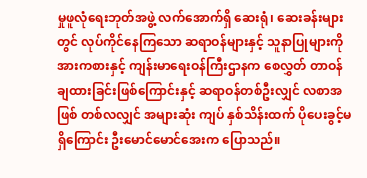မှုဖူလုံရေးဘုတ်အဖွဲ့ လက်အောက်ရှိ ဆေးရုံ၊ ဆေးခန်းများတွင် လုပ်ကိုင်နေကြသော ဆရာဝန်များနှင့် သူနာပြုများကို အားကစားနှင့် ကျန်းမာရေးဝန်ကြီးဌာနက စေလွှတ် တာဝန်ချထားခြင်းဖြစ်ကြောင်းနှင့် ဆရာဝန်တစ်ဦးလျှင် လစာအဖြစ် တစ်လလျှင် အများဆုံး ကျပ် နှစ်သိန်းထက် ပိုပေးခွင့်မရှိကြောင်း ဦးမောင်မောင်အေးက ပြောသည်။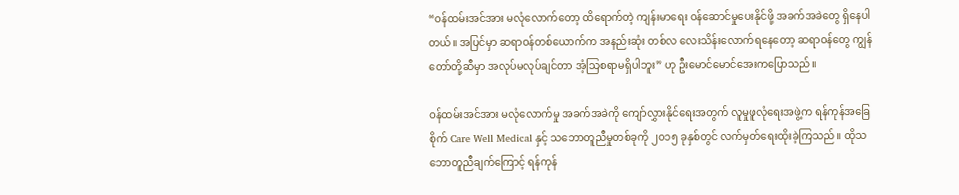“ဝန်ထမ်းအင်အား မလုံလောက်တော့ ထိရောက်တဲ့ ကျန်းမာရေး ဝန်ဆောင်မှုပေးနိုင်ဖို့ အခက်အခဲတွေ ရှိနေပါတယ်။ အပြင်မှာ ဆရာဝန်တစ်ယောက်က အနည်းဆုံး တစ်လ လေးသိန်းလောက်ရနေတော့ ဆရာဝန်တွေ ကျွန်တော်တို့ဆီမှာ အလုပ်မလုပ်ချင်တာ အံ့သြစရာမရှိပါဘူး” ဟု ဦးမောင်မောင်အေးကပြောသည်။

ဝန်ထမ်းအင်အား မလုံလောက်မှု အခက်အခဲကို ကျော်လွှားနိုင်ရေးအတွက် လူမှုဖူလုံရေးအဖွဲ့က ရန်ကုန်အခြေစိုက် Care Well Medical နှင့် သဘောတူညီမှုတစ်ခုကို ၂၀၁၅ ခုနှစ်တွင် လက်မှတ်ရေးထိုးခဲ့ကြသည်။ ထိုသဘောတူညီချက်ကြောင့် ရန်ကုန်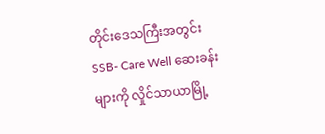တိုင်းဒေသကြီးအတွင်း SSB- Care Well ဆေးခန်းများကို လှိုင်သာယာမြို့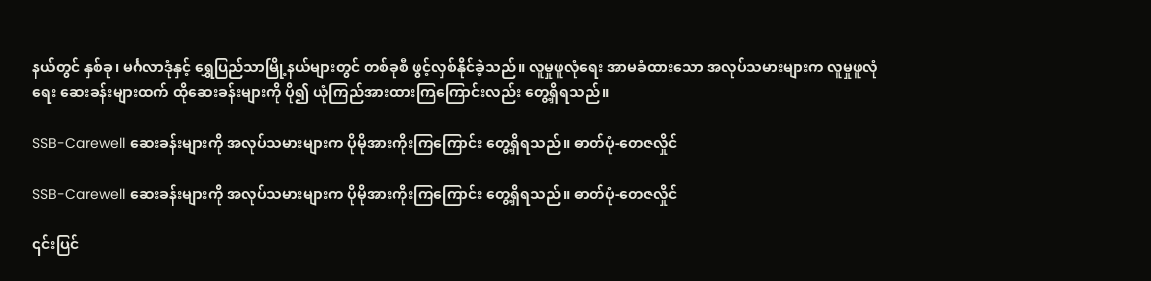နယ်တွင် နှစ်ခု၊ မင်္ဂလာဒုံနှင့် ရွှေပြည်သာမြို့နယ်များတွင် တစ်ခုစီ ဖွင့်လှစ်နိုင်ခဲ့သည်။ လူမှုဖူလုံရေး အာမခံထားသော အလုပ်သမားများက လူမှုဖူလုံရေး ဆေးခန်းများထက် ထိုဆေးခန်းများကို ပို၍ ယုံကြည်အားထားကြကြောင်းလည်း တွေ့ရှိရသည်။

SSB-Carewell ဆေးခန်းများကို အလုပ်သမားများက ပိုမိုအားကိုးကြကြောင်း တွေ့ရှိရသည်။ ဓာတ်ပုံ-တေဇလှိုင်

SSB-Carewell ဆေးခန်းများကို အလုပ်သမားများက ပိုမိုအားကိုးကြကြောင်း တွေ့ရှိရသည်။ ဓာတ်ပုံ-တေဇလှိုင်

၎င်းပြင်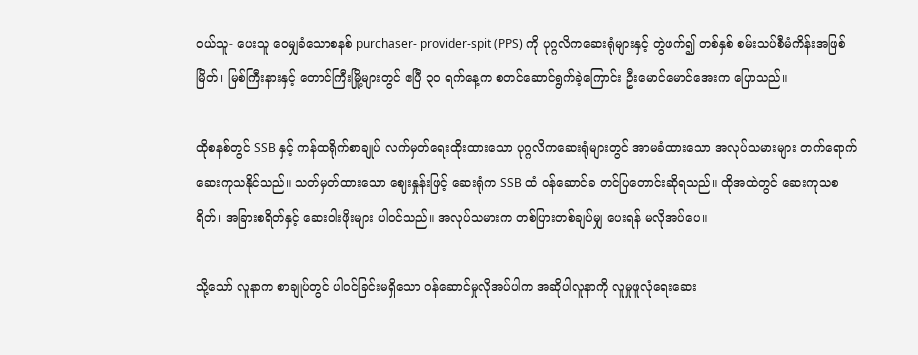ဝယ်သူ- ပေးသူ ဝေမျှခံသောစနစ် purchaser- provider-spit (PPS) ကို ပုဂ္ဂလိကဆေးရုံများနှင့် တွဲဖက်၍ တစ်နှစ် စမ်းသပ်စီမံကိန်းအဖြစ် မြိတ်၊ မြစ်ကြီးနားနှင့် တောင်ကြီးမြို့များတွင် ဧပြီ ၃၀ ရက်နေ့က စတင်ဆောင်ရွက်ခဲ့ကြောင်း ဦးမောင်မောင်အေးက ပြောသည်။

ထိုစနစ်တွင် SSB နှင့် ကန်ထရိုက်စာချုပ် လက်မှတ်ရေးထိုးထားသော ပုဂ္ဂလိကဆေးရုံများတွင် အာမခံထားသော အလုပ်သမားများ တက်ရောက်ဆေးကုသနိုင်သည်။ သတ်မှတ်ထားသော ဈေးနှုန်းဖြင့် ဆေးရုံက SSB ထံ ဝန်ဆောင်ခ တင်ပြတောင်းဆိုရသည်။ ထိုအထဲတွင် ဆေးကုသစရိတ်၊ အခြားစရိတ်နှင့် ဆေးဝါးဖိုးများ ပါဝင်သည်။ အလုပ်သမားက တစ်ပြားတစ်ချပ်မျှ ပေးရန် မလိုအပ်ပေ။

သို့သော် လူနာက စာချုပ်တွင် ပါဝင်ခြင်းမရှိသော ဝန်ဆောင်မှုလိုအပ်ပါက အဆိုပါလူနာကို လူမှုဖူလုံရေးဆေး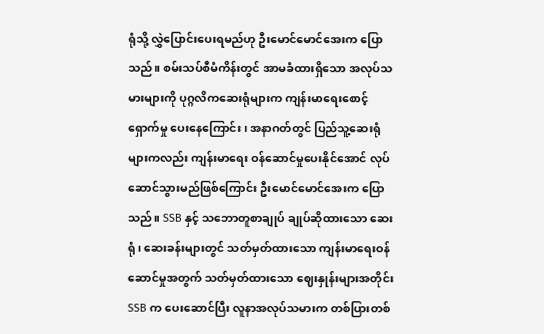ရုံသို့ လွှဲပြောင်းပေးရမည်ဟု ဦးမောင်မောင်အေးက ပြောသည်။ စမ်းသပ်စီမံကိန်းတွင် အာမခံထားရှိသော အလုပ်သမားများကို ပုဂ္ဂလိကဆေးရုံများက ကျန်းမာရေးစောင့်ရှောက်မှု ပေးနေကြောင်း၊ အနာဂတ်တွင် ပြည်သူ့ဆေးရုံများကလည်း ကျန်းမာရေး ဝန်ဆောင်မှုပေးနိုင်အောင် လုပ်ဆောင်သွားမည်ဖြစ်ကြောင်း ဦးမောင်မောင်အေးက ပြောသည်။ SSB နှင့် သဘောတူစာချုပ် ချုပ်ဆိုထားသော ဆေးရုံ၊ ဆေးခန်းများတွင် သတ်မှတ်ထားသော ကျန်းမာရေးဝန်ဆောင်မှုအတွက် သတ်မှတ်ထားသော ဈေးနှုန်းများအတိုင်း SSB က ပေးဆောင်ပြီး လူနာအလုပ်သမားက တစ်ပြားတစ်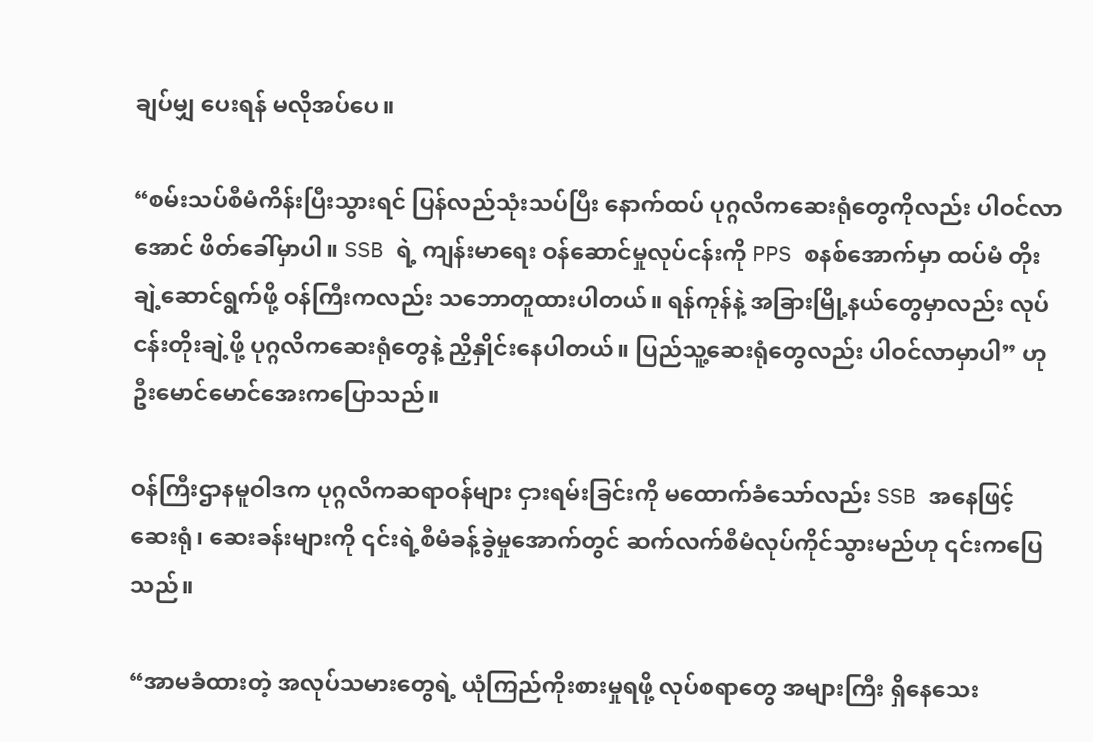ချပ်မျှ ပေးရန် မလိုအပ်ပေ။

“စမ်းသပ်စီမံကိန်းပြီးသွားရင် ပြန်လည်သုံးသပ်ပြီး နောက်ထပ် ပုဂ္ဂလိကဆေးရုံတွေကိုလည်း ပါဝင်လာအောင် ဖိတ်ခေါ်မှာပါ။ SSB ရဲ့ ကျန်းမာရေး ဝန်ဆောင်မှုလုပ်ငန်းကို PPS စနစ်အောက်မှာ ထပ်မံ တိုးချဲ့ဆောင်ရွက်ဖို့ ဝန်ကြီးကလည်း သဘောတူထားပါတယ်။ ရန်ကုန်နဲ့ အခြားမြို့နယ်တွေမှာလည်း လုပ်ငန်းတိုးချဲ့ဖို့ ပုဂ္ဂလိကဆေးရုံတွေနဲ့ ညှိနှိုင်းနေပါတယ်။ ပြည်သူ့ဆေးရုံတွေလည်း ပါဝင်လာမှာပါ” ဟု ဦးမောင်မောင်အေးကပြောသည်။

ဝန်ကြီးဌာနမူဝါဒက ပုဂ္ဂလိကဆရာဝန်များ ငှားရမ်းခြင်းကို မထောက်ခံသော်လည်း SSB အနေဖြင့် ဆေးရုံ၊ ဆေးခန်းများကို ၎င်းရဲ့စီမံခန့်ခွဲမှုအောက်တွင် ဆက်လက်စီမံလုပ်ကိုင်သွားမည်ဟု ၎င်းကပြေသည်။

“အာမခံထားတဲ့ အလုပ်သမားတွေရဲ့ ယုံကြည်ကိုးစားမှုရဖို့ လုပ်စရာတွေ အများကြီး ရှိနေသေး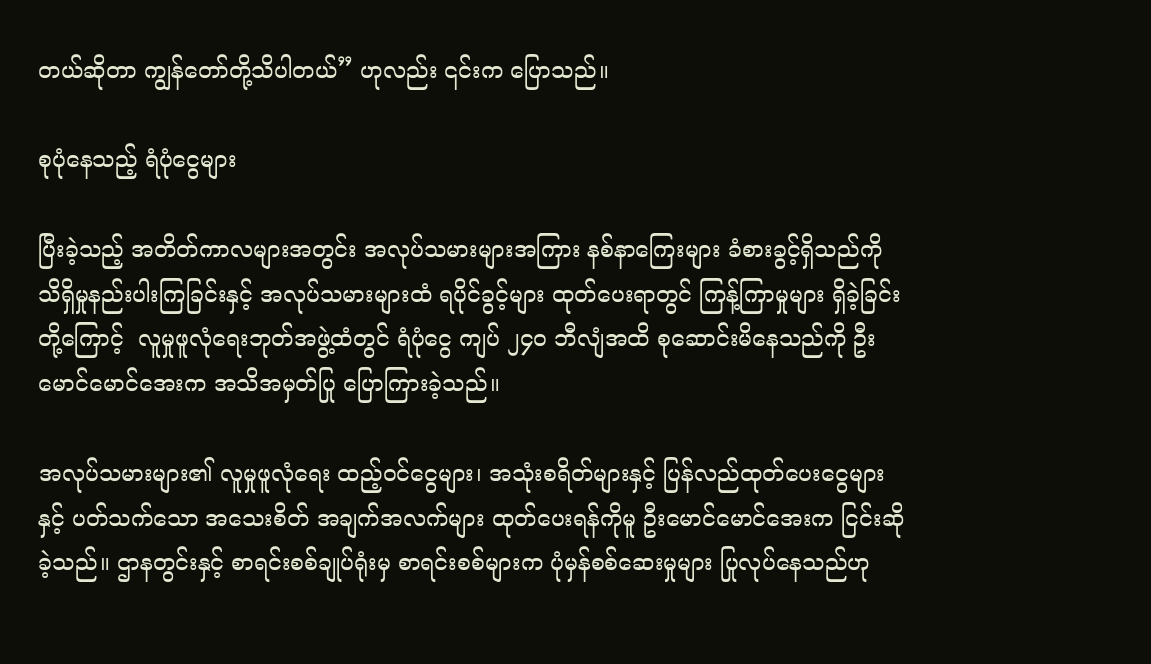တယ်ဆိုတာ ကျွန်တော်တို့သိပါတယ်” ဟုလည်း ၎င်းက ပြောသည်။

စုပုံနေသည့် ရံပုံငွေများ

ပြီးခဲ့သည့် အတိတ်ကာလများအတွင်း အလုပ်သမားများအကြား နစ်နာကြေးများ ခံစားခွင့်ရှိသည်ကို သိရှိမှုနည်းပါးကြခြင်းနှင့် အလုပ်သမားများထံ ရပိုင်ခွင့်များ ထုတ်ပေးရာတွင် ကြန့်ကြာမှုများ ရှိခဲ့ခြင်းတို့ကြောင့်  လူမှုဖူလုံရေးဘုတ်အဖွဲ့ထံတွင် ရံပုံငွေ ကျပ် ၂၄၀ ဘီလျံအထိ စုဆောင်းမိနေသည်ကို ဦးမောင်မောင်အေးက အသိအမှတ်ပြု ပြောကြားခဲ့သည်။

အလုပ်သမားများ၏ လူမှုဖူလုံရေး ထည့်ဝင်ငွေများ၊ အသုံးစရိတ်များနှင့် ပြန်လည်ထုတ်ပေးငွေများနှင့် ပတ်သက်သော အသေးစိတ် အချက်အလက်များ ထုတ်ပေးရန်ကိုမူ ဦးမောင်မောင်အေးက ငြင်းဆိုခဲ့သည်။ ဌာနတွင်းနှင့် စာရင်းစစ်ချုပ်ရုံးမှ စာရင်းစစ်များက ပုံမှန်စစ်ဆေးမှုများ ပြုလုပ်နေသည်ဟု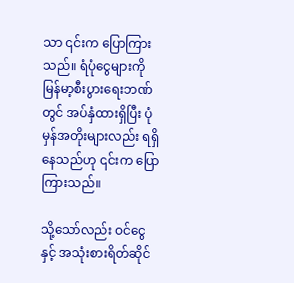သာ ၎င်းက ပြောကြားသည်။ ရံပုံငွေများကို မြန်မာ့စီးပွားရေးဘဏ်တွင် အပ်နှံထားရှိပြီး ပုံမှန်အတိုးများလည်း ရရှိနေသည်ဟု ၎င်းက ပြောကြားသည်။

သို့သော်လည်း ဝင်ငွေနှင့် အသုံးစားရိတ်ဆိုင်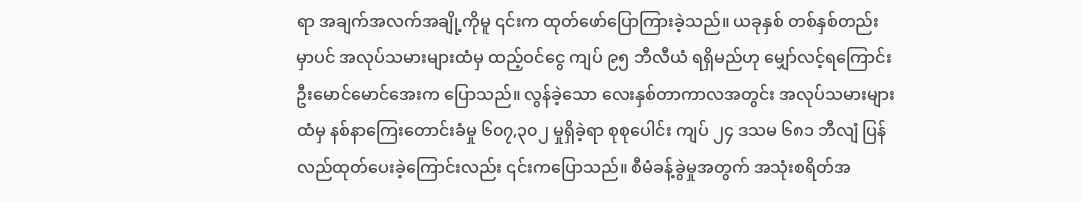ရာ အချက်အလက်အချို့ကိုမူ ၎င်းက ထုတ်ဖော်ပြောကြားခဲ့သည်။ ယခုနှစ် တစ်နှစ်တည်းမှာပင် အလုပ်သမားများထံမှ ထည့်ဝင်ငွေ ကျပ် ၉၅ ဘီလီယံ ရရှိမည်ဟု မျှော်လင့်ရကြောင်း ဦးမောင်မောင်အေးက ပြောသည်။ လွန်ခဲ့သော လေးနှစ်တာကာလအတွင်း အလုပ်သမားများထံမှ နစ်နာကြေးတောင်းခံမှု ၆၀၇,၃၀၂ မှုရှိခဲ့ရာ စုစုပေါင်း ကျပ် ၂၄ ဒသမ ၆၈၁ ဘီလျံ ပြန်လည်ထုတ်ပေးခဲ့ကြောင်းလည်း ၎င်းကပြောသည်။ စီမံခန့်ခွဲမှုအတွက် အသုံးစရိတ်အ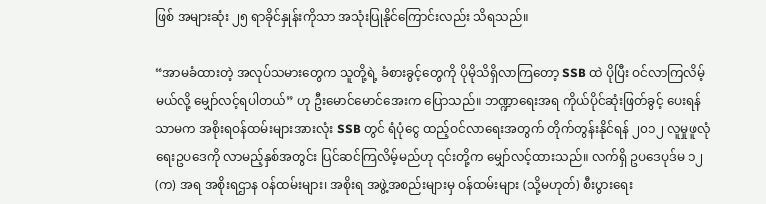ဖြစ် အများဆုံး ၂၅ ရာခိုင်နှုန်းကိုသာ အသုံးပြုနိုင်ကြောင်းလည်း သိရသည်။

“အာမခံထားတဲ့ အလုပ်သမားတွေက သူတို့ရဲ့ ခံစားခွင့်တွေကို ပိုမိုသိရှိလာကြတော့ SSB ထဲ ပိုပြီး ဝင်လာကြလိမ့်မယ်လို့ မျှော်လင့်ရပါတယ်” ဟု ဦးမောင်မောင်အေးက ပြောသည်။ ဘဏ္ဍာရေးအရ ကိုယ်ပိုင်ဆုံးဖြတ်ခွင့် ပေးရန်သာမက အစိုးရဝန်ထမ်းများအားလုံး SSB တွင် ရံပုံငွေ ထည့်ဝင်လာရေးအတွက် တိုက်တွန်းနိုင်ရန် ၂၀၁၂ လူမှုဖူလုံရေးဥပဒေကို လာမည့်နှစ်အတွင်း ပြင်ဆင်ကြလိမ့်မည်ဟု ၎င်းတို့က မျှော်လင့်ထားသည်။ လက်ရှိ ဥပဒေပုဒ်မ ၁၂ (က) အရ အစိုးရဌာန ဝန်ထမ်းများ၊ အစိုးရ အဖွဲ့အစည်းများမှ ဝန်ထမ်းများ (သို့မဟုတ်) စီးပွားရေး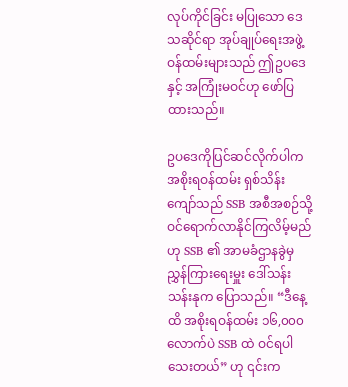လုပ်ကိုင်ခြင်း မပြုသော ဒေသဆိုင်ရာ အုပ်ချုပ်ရေးအဖွဲ့ ဝန်ထမ်းများသည် ဤဥပဒေနှင့် အကြုံးမဝင်ဟု ဖော်ပြထားသည်။

ဥပဒေကိုပြင်ဆင်လိုက်ပါက အစိုးရဝန်ထမ်း ရှစ်သိန်းကျော်သည် SSB အစီအစဉ်သို့ ဝင်ရောက်လာနိုင်ကြလိမ့်မည်ဟု SSB ၏ အာမခံဌာနခွဲမှ ညွှန်ကြားရေးမှူး ဒေါ်သန်းသန်းနုက ပြောသည်။ “ဒီနေ့ထိ အစိုးရဝန်ထမ်း ၁၆,၀၀၀ လောက်ပဲ SSB ထဲ ဝင်ရပါသေးတယ်” ဟု ၎င်းက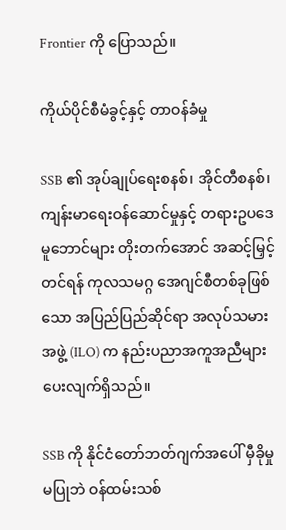Frontier ကို ပြောသည်။

ကိုယ်ပိုင်စီမံခွင့်နှင့် တာဝန်ခံမှု

SSB ၏ အုပ်ချုပ်ရေးစနစ်၊ အိုင်တီစနစ်၊ ကျန်းမာရေးဝန်ဆောင်မှုနှင့် တရားဥပဒေမူဘောင်များ တိုးတက်အောင် အဆင့်မြှင့်တင်ရန် ကုလသမဂ္ဂ အေဂျင်စီတစ်ခုဖြစ်သော အပြည်ပြည်ဆိုင်ရာ အလုပ်သမားအဖွဲ့ (ILO) က နည်းပညာအကူအညီများ ပေးလျက်ရှိသည်။

SSB ကို နိုင်ငံတော်ဘတ်ဂျက်အပေါ် မှီခိုမှုမပြုဘဲ ဝန်ထမ်းသစ်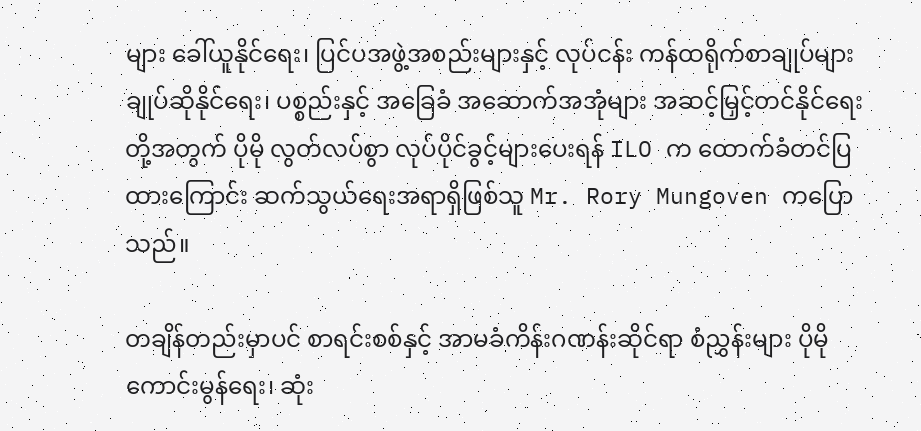များ ခေါ်ယူနိုင်ရေး၊ ပြင်ပအဖွဲ့အစည်းများနှင့် လုပ်ငန်း ကန်ထရိုက်စာချုပ်များ ချုပ်ဆိုနိုင်ရေး၊ ပစ္စည်းနှင့် အခြေခံ အဆောက်အအုံများ အဆင့်မြှင့်တင်နိုင်ရေးတို့အတွက် ပိုမို လွတ်လပ်စွာ လုပ်ပိုင်ခွင့်များပေးရန် ILO က ထောက်ခံတင်ပြထားကြောင်း ဆက်သွယ်ရေးအရာရှိဖြစ်သူ Mr. Rory Mungoven ကပြောသည်။

တချိန်တည်းမှာပင် စာရင်းစစ်နှင့် အာမခံကိန်းဂဏန်းဆိုင်ရာ စံညွှန်းများ ပိုမိုကောင်းမွန်ရေး၊ ဆုံး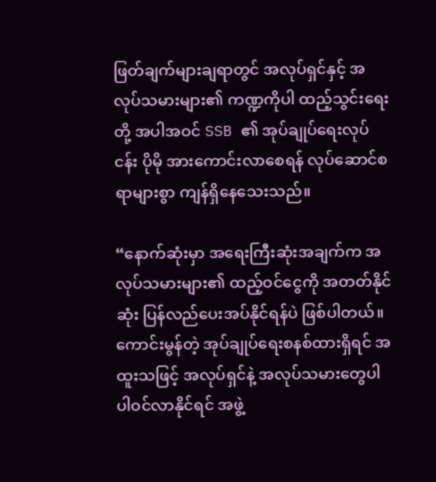ဖြတ်ချက်များချရာတွင် အလုပ်ရှင်နှင့် အလုပ်သမားများ၏ ကဏ္ဍကိုပါ ထည့်သွင်းရေးတို့ အပါအဝင် SSB ၏ အုပ်ချုပ်ရေးလုပ်ငန်း ပိုမို အားကောင်းလာစေရန် လုပ်ဆောင်စရာများစွာ ကျန်ရှိနေသေးသည်။

“နောက်ဆုံးမှာ အရေးကြီးဆုံးအချက်က အလုပ်သမားများ၏ ထည့်ဝင်ငွေကို အတတ်နိုင်ဆုံး ပြန်လည်ပေးအပ်နိုင်ရန်ပဲ ဖြစ်ပါတယ်။ ကောင်းမွန်တဲ့ အုပ်ချုပ်ရေးစနစ်ထားရှိရင် အထူးသဖြင့် အလုပ်ရှင်နဲ့ အလုပ်သမားတွေပါ ပါဝင်လာနိုင်ရင် အဖွဲ့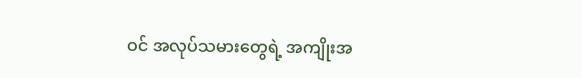ဝင် အလုပ်သမားတွေရဲ့ အကျိုးအ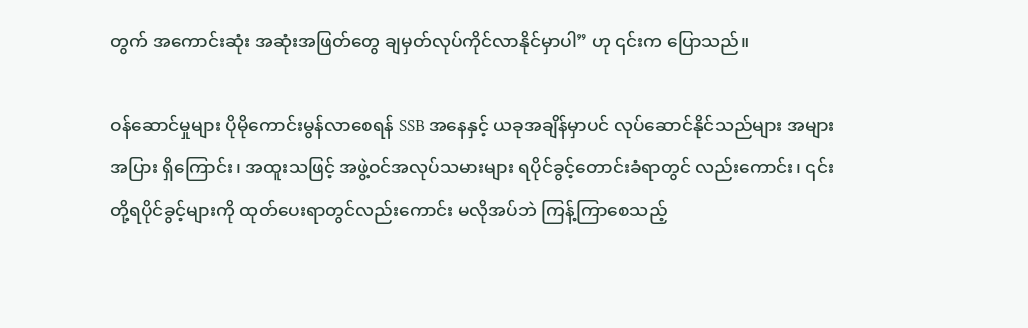တွက် အကောင်းဆုံး အဆုံးအဖြတ်တွေ ချမှတ်လုပ်ကိုင်လာနိုင်မှာပါ” ဟု ၎င်းက ပြောသည်။

ဝန်ဆောင်မှုများ ပိုမိုကောင်းမွန်လာစေရန် SSB အနေနှင့် ယခုအချိန်မှာပင် လုပ်ဆောင်နိုင်သည်များ အများအပြား ရှိကြောင်း၊ အထူးသဖြင့် အဖွဲ့ဝင်အလုပ်သမားများ ရပိုင်ခွင့်တောင်းခံရာတွင် လည်းကောင်း၊ ၎င်းတို့ရပိုင်ခွင့်များကို ထုတ်ပေးရာတွင်လည်းကောင်း မလိုအပ်ဘဲ ကြန့်ကြာစေသည့်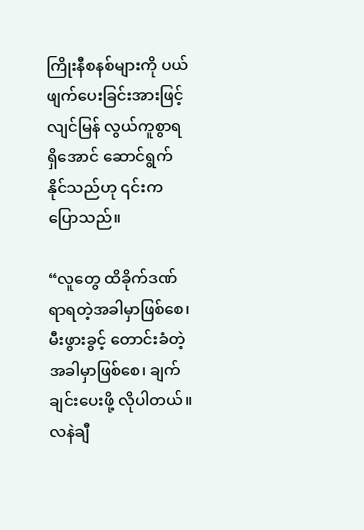ကြိုးနီစနစ်များကို ပယ်ဖျက်ပေးခြင်းအားဖြင့် လျင်မြန် လွယ်ကူစွာရရှိအောင် ဆောင်ရွက်နိုင်သည်ဟု ၎င်းက ပြောသည်။

“လူတွေ ထိခိုက်ဒဏ်ရာရတဲ့အခါမှာဖြစ်စေ၊ မီးဖွားခွင့် တောင်းခံတဲ့အခါမှာဖြစ်စေ၊ ချက်ချင်းပေးဖို့ လိုပါတယ်။ လနဲချီ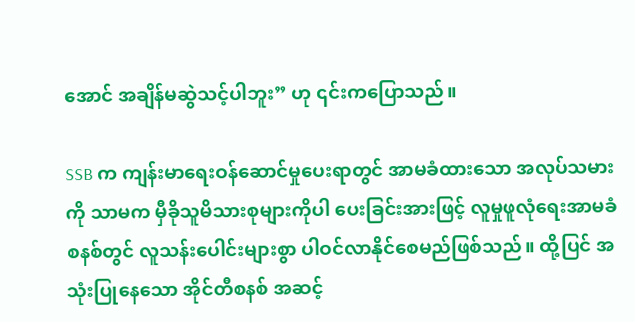အောင် အချိန်မဆွဲသင့်ပါဘူး” ဟု ၎င်းကပြောသည်။

SSB က ကျန်းမာရေးဝန်ဆောင်မှုပေးရာတွင် အာမခံထားသော အလုပ်သမားကို သာမက မှီခိုသူမိသားစုများကိုပါ ပေးခြင်းအားဖြင့် လူမှုဖူလုံရေးအာမခံစနစ်တွင် လူသန်းပေါင်းများစွာ ပါဝင်လာနိုင်စေမည်ဖြစ်သည်။ ထို့ပြင် အသုံးပြုနေသော အိုင်တီစနစ် အဆင့်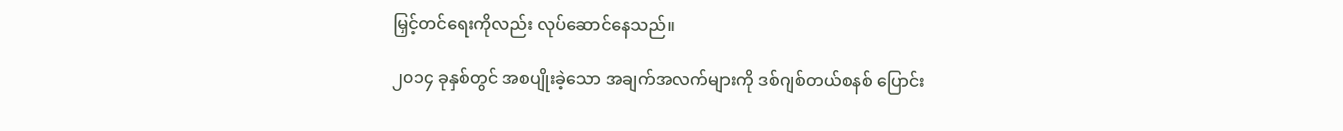မြှင့်တင်ရေးကိုလည်း လုပ်ဆောင်နေသည်။

၂၀၁၄ ခုနှစ်တွင် အစပျိုးခဲ့သော အချက်အလက်များကို ဒစ်ဂျစ်တယ်စနစ် ပြောင်း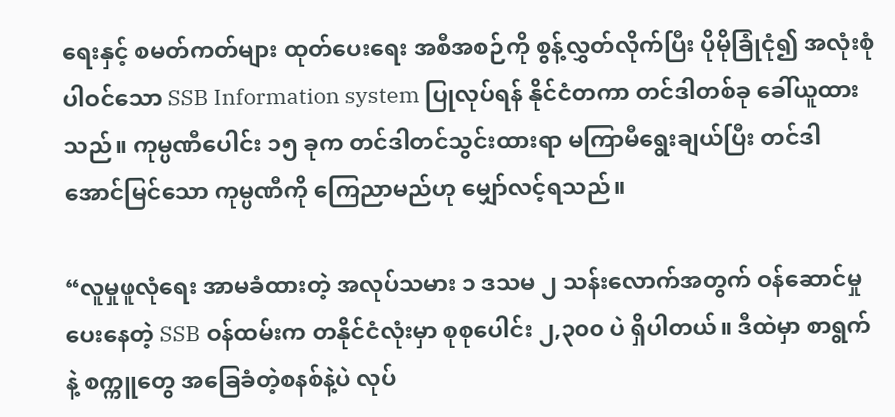ရေးနှင့် စမတ်ကတ်များ ထုတ်ပေးရေး အစီအစဉ်ကို စွန့်လွှတ်လိုက်ပြီး ပိုမိုခြုံငုံ၍ အလုံးစုံပါဝင်သော SSB Information system ပြုလုပ်ရန် နိုင်ငံတကာ တင်ဒါတစ်ခု ခေါ်ယူထားသည်။ ကုမ္ပဏီပေါင်း ၁၅ ခုက တင်ဒါတင်သွင်းထားရာ မကြာမီရွေးချယ်ပြီး တင်ဒါအောင်မြင်သော ကုမ္ပဏီကို ကြေညာမည်ဟု မျှော်လင့်ရသည်။

“လူမှုဖူလုံရေး အာမခံထားတဲ့ အလုပ်သမား ၁ ဒသမ ၂ သန်းလောက်အတွက် ဝန်ဆောင်မှုပေးနေတဲ့ SSB ဝန်ထမ်းက တနိုင်ငံလုံးမှာ စုစုပေါင်း ၂,၃၀၀ ပဲ ရှိပါတယ်။ ဒီထဲမှာ စာရွက်နဲ့ စက္ကူတွေ အခြေခံတဲ့စနစ်နဲ့ပဲ လုပ်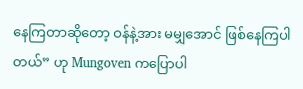နေကြတာဆိုတော့ ဝန်နဲ့အား မမျှအောင် ဖြစ်နေကြပါတယ်” ဟု Mungoven ကပြောပါ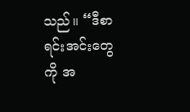သည်။ “ဒီစာရင်းအင်းတွေကို အ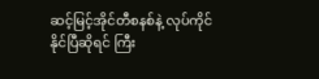ဆင့်မြင့်အိုင်တီစနစ်နဲ့ လုပ်ကိုင်နိုင်ပြီဆိုရင် ကြီး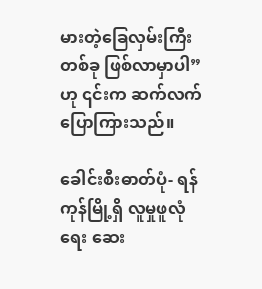မားတဲ့ခြေလှမ်းကြီးတစ်ခု ဖြစ်လာမှာပါ” ဟု ၎င်းက ဆက်လက်ပြောကြားသည်။

ခေါင်းစီးဓာတ်ပုံ- ရန်ကုန်မြို့ရှိ လူမှုဖူလုံရေး ဆေး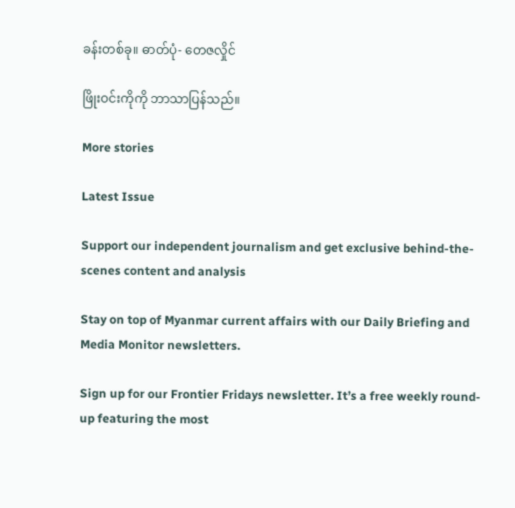ခန်းတစ်ခု။ ဓာတ်ပုံ- တေဇလှိုင်

ဖြိုးဝင်းကိုကို ဘာသာပြန်သည်။

More stories

Latest Issue

Support our independent journalism and get exclusive behind-the-scenes content and analysis

Stay on top of Myanmar current affairs with our Daily Briefing and Media Monitor newsletters.

Sign up for our Frontier Fridays newsletter. It’s a free weekly round-up featuring the most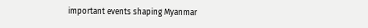important events shaping Myanmar